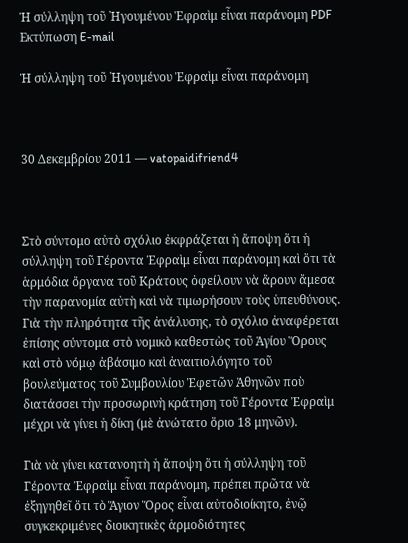Ἡ σύλληψη τοῦ ῾Ηγουμένου Ἐφραὶμ εἶναι παράνομη PDF Εκτύπωση E-mail

Ἡ σύλληψη τοῦ ῾Ηγουμένου Ἐφραὶμ εἶναι παράνομη



30 Δεκεμβρίου 2011 — vatopaidifriend4



Στὸ σύντομο αὐτὸ σχόλιο ἐκφράζεται ἡ ἄποψη ὅτι ἡ σύλληψη τοῦ Γέροντα Ἐφραὶμ εἶναι παράνομη καὶ ὅτι τὰ ἁρμόδια ὄργανα τοῦ Κράτους ὀφείλουν νὰ ἄρουν ἄμεσα τὴν παρανομία αὐτὴ καὶ νὰ τιμωρήσουν τοὺς ὑπευθύνους. Γιὰ τὴν πληρότητα τῆς ἀνάλυσης, τὸ σχόλιο ἀναφέρεται ἐπίσης σύντομα στὸ νομικὸ καθεστὼς τοῦ Ἁγίου Ὅρους καὶ στὸ νόμῳ ἀβάσιμο καὶ ἀναιτιολόγητο τοῦ βουλεύματος τοῦ Συμβουλίου Ἐφετῶν Ἀθηνῶν ποὺ διατάσσει τὴν προσωρινὴ κράτηση τοῦ Γέροντα Ἐφραὶμ μέχρι νὰ γίνει ἡ δίκη (μὲ ἀνώτατο ὅριο 18 μηνῶν).

Γιὰ νὰ γίνει κατανοητὴ ἡ ἄποψη ὅτι ἡ σύλληψη τοῦ Γέροντα Ἐφραὶμ εἶναι παράνομη, πρέπει πρῶτα νὰ ἐξηγηθεῖ ὅτι τὸ Ἅγιον Ὅρος εἶναι αὐτοδιοίκητο, ἐνῷ συγκεκριμένες διοικητικὲς ἁρμοδιότητες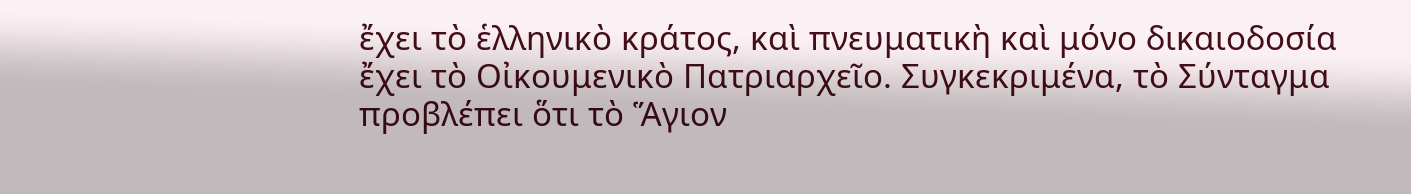ἔχει τὸ ἑλληνικὸ κράτος, καὶ πνευματικὴ καὶ μόνο δικαιοδοσία ἔχει τὸ Οἰκουμενικὸ Πατριαρχεῖο. Συγκεκριμένα, τὸ Σύνταγμα προβλέπει ὅτι τὸ Ἅγιον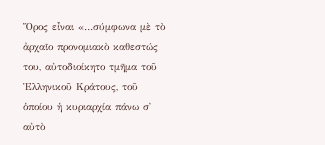Ὅρος εἶναι «…σύμφωνα μὲ τὸ ἀρχαῖο προνομιακὸ καθεστώς του, αὐτοδιοίκητο τμῆμα τοῦ Ἑλληνικοῦ Κράτους, τοῦ ὁποίου ἡ κυριαρχία πάνω σ᾿ αὐτὸ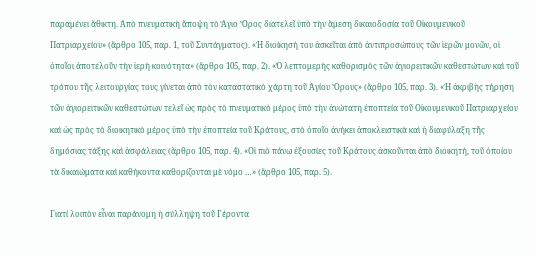παραμένει ἄθικτη. Ἀπὸ πνευματικὴ ἄποψη τὸ Ἅγιο Ὅρος διατελεῖ ὑπὸ τὴν ἄμεση δικαιοδοσία τοῦ Οἰκουμενικοῦ Πατριαρχείου» (ἄρθρο 105, παρ. 1, τοῦ Συντάγματος). «Ἡ διοίκησή του ἀσκεῖται ἀπὸ ἀντιπροσώπους τῶν ἱερῶν μονῶν, οἱ ὁποῖοι ἀποτελοῦν τὴν ἱερὴ κοινότητα» (ἄρθρο 105, παρ. 2). «Ὁ λεπτομερὴς καθορισμὸς τῶν ἁγιορειτικῶν καθεστώτων καὶ τοῦ τρόπου τῆς λειτουργίας τους γίνεται ἀπὸ τὸν καταστατικὸ χάρτη τοῦ Ἁγίου Ὅρους» (ἄρθρο 105, παρ. 3). «Ἡ ἀκριβὴς τήρηση τῶν ἁγιορειτικῶν καθεστώτων τελεῖ ὡς πρὸς τὸ πνευματικὸ μέρος ὑπὸ τὴν ἀνώτατη ἐποπτεία τοῦ Οἰκουμενικοῦ Πατριαρχείου καὶ ὡς πρὸς τὸ διοικητικὸ μέρος ὑπὸ τὴν ἐποπτεία τοῦ Κράτους, στὸ ὁποῖο ἀνήκει ἀποκλειστικὰ καὶ ἡ διαφύλαξη τῆς δημόσιας τάξης καὶ ἀσφάλειας (ἄρθρο 105, παρ. 4). «Οἱ πιὸ πάνω ἐξουσίες τοῦ Κράτους ἀσκοῦνται ἀπὸ διοικητή, τοῦ ὁποίου τὰ δικαιώματα καὶ καθήκοντα καθορίζονται μὲ νόμο …» (ἄρθρο 105, παρ. 5).

Γιατί λοιπὸν εἶναι παράνομη ἡ σύλληψη τοῦ Γέροντα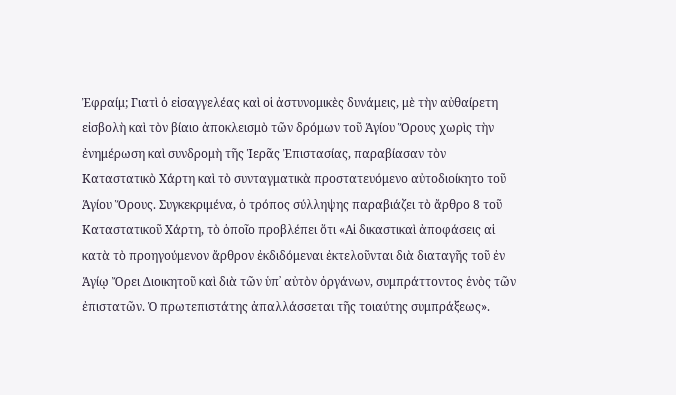Ἐφραίμ; Γιατὶ ὁ εἰσαγγελέας καὶ οἱ ἀστυνομικὲς δυνάμεις, μὲ τὴν αὐθαίρετη εἰσβολὴ καὶ τὸν βίαιο ἀποκλεισμὸ τῶν δρόμων τοῦ Ἁγίου Ὅρους χωρὶς τὴν ἐνημέρωση καὶ συνδρομὴ τῆς Ἱερᾶς Ἐπιστασίας, παραβίασαν τὸν Καταστατικὸ Χάρτη καὶ τὸ συνταγματικὰ προστατευόμενο αὐτοδιοίκητο τοῦ Ἁγίου Ὅρους. Συγκεκριμένα, ὁ τρόπος σύλληψης παραβιάζει τὸ ἄρθρο 8 τοῦ Καταστατικοῦ Χάρτη, τὸ ὁποῖο προβλέπει ὅτι «Αἱ δικαστικαὶ ἀποφάσεις αἱ κατὰ τὸ προηγούμενον ἄρθρον ἐκδιδόμεναι ἐκτελοῦνται διὰ διαταγῆς τοῦ ἐν Ἁγίῳ Ὄρει Διοικητοῦ καὶ διὰ τῶν ὑπ᾿ αὐτὸν ὀργάνων, συμπράττοντος ἑνὸς τῶν ἐπιστατῶν. Ὁ πρωτεπιστάτης ἀπαλλάσσεται τῆς τοιαύτης συμπράξεως».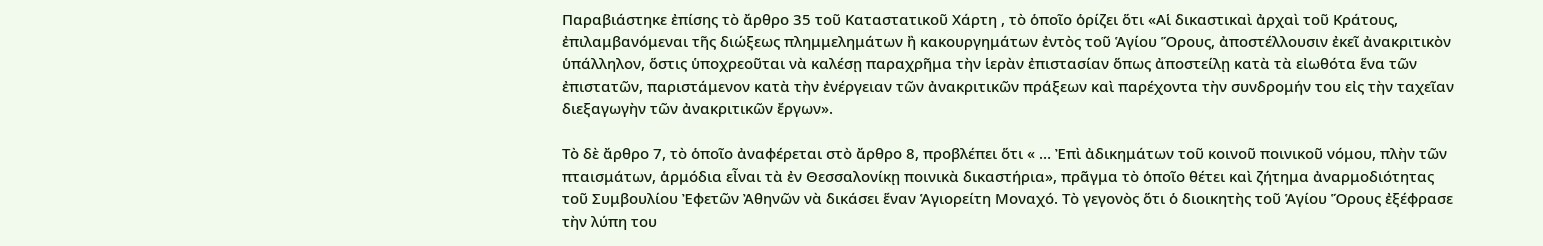Παραβιάστηκε ἐπίσης τὸ ἄρθρο 35 τοῦ Καταστατικοῦ Χάρτη , τὸ ὁποῖο ὁρίζει ὅτι «Αἱ δικαστικαὶ ἀρχαὶ τοῦ Κράτους, ἐπιλαμβανόμεναι τῆς διώξεως πλημμελημάτων ἢ κακουργημάτων ἐντὸς τοῦ Ἁγίου Ὅρους, ἀποστέλλουσιν ἐκεῖ ἀνακριτικὸν ὑπάλληλον, ὅστις ὑποχρεοῦται νὰ καλέσῃ παραχρῆμα τὴν ἱερὰν ἐπιστασίαν ὅπως ἀποστείλῃ κατὰ τὰ εἰωθότα ἕνα τῶν ἐπιστατῶν, παριστάμενον κατὰ τὴν ἐνέργειαν τῶν ἀνακριτικῶν πράξεων καὶ παρέχοντα τὴν συνδρομήν του εἰς τὴν ταχεῖαν διεξαγωγὴν τῶν ἀνακριτικῶν ἔργων».

Τὸ δὲ ἄρθρο 7, τὸ ὁποῖο ἀναφέρεται στὸ ἄρθρο 8, προβλέπει ὅτι « … Ἐπὶ ἀδικημάτων τοῦ κοινοῦ ποινικοῦ νόμου, πλὴν τῶν πταισμάτων, ἁρμόδια εἶναι τὰ ἐν Θεσσαλονίκῃ ποινικὰ δικαστήρια», πρᾶγμα τὸ ὁποῖο θέτει καὶ ζήτημα ἀναρμοδιότητας τοῦ Συμβουλίου Ἐφετῶν Ἀθηνῶν νὰ δικάσει ἕναν Ἁγιορείτη Μοναχό. Τὸ γεγονὸς ὅτι ὁ διοικητὴς τοῦ Ἁγίου Ὅρους ἐξέφρασε τὴν λύπη του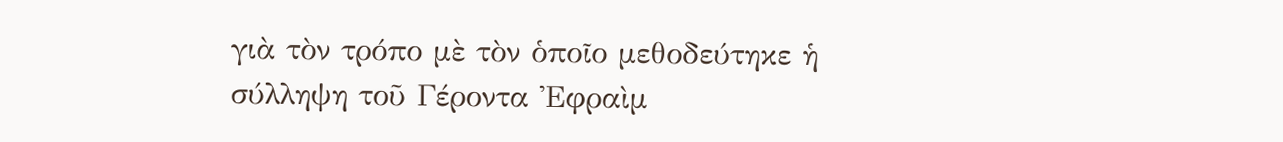γιὰ τὸν τρόπο μὲ τὸν ὁποῖο μεθοδεύτηκε ἡ σύλληψη τοῦ Γέροντα Ἐφραὶμ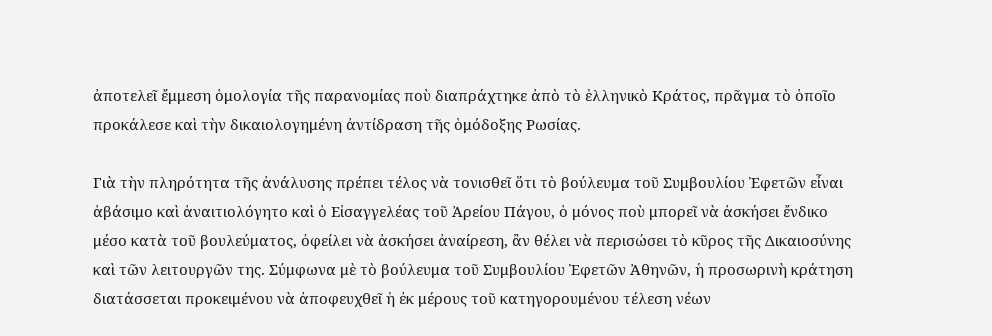ἀποτελεῖ ἔμμεση ὁμολογία τῆς παρανομίας ποὺ διαπράχτηκε ἀπὸ τὸ ἑλληνικὸ Κράτος, πρᾶγμα τὸ ὁποῖο προκάλεσε καὶ τὴν δικαιολογημένη ἀντίδραση τῆς ὁμόδοξης Ρωσίας.

Γιὰ τὴν πληρότητα τῆς ἀνάλυσης πρέπει τέλος νὰ τονισθεῖ ὅτι τὸ βούλευμα τοῦ Συμβουλίου Ἐφετῶν εἶναι ἀβάσιμο καὶ ἀναιτιολόγητο καὶ ὁ Εἰσαγγελέας τοῦ Ἀρείου Πάγου, ὁ μόνος ποὺ μπορεῖ νὰ ἀσκήσει ἔνδικο μέσο κατὰ τοῦ βουλεύματος, ὀφείλει νὰ ἀσκήσει ἀναίρεση, ἂν θέλει νὰ περισώσει τὸ κῦρος τῆς Δικαιοσύνης καὶ τῶν λειτουργῶν της. Σύμφωνα μὲ τὸ βούλευμα τοῦ Συμβουλίου Ἐφετῶν Ἀθηνῶν, ἡ προσωρινὴ κράτηση διατάσσεται προκειμένου νὰ ἀποφευχθεῖ ἡ ἐκ μέρους τοῦ κατηγορουμένου τέλεση νέων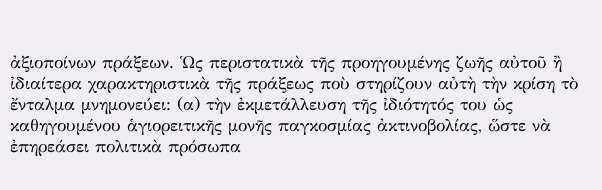ἀξιοποίνων πράξεων. Ὡς περιστατικὰ τῆς προηγουμένης ζωῆς αὐτοῦ ἢ ἰδιαίτερα χαρακτηριστικὰ τῆς πράξεως ποὺ στηρίζουν αὐτὴ τὴν κρίση τὸ ἔνταλμα μνημονεύει: (α) τὴν ἐκμετάλλευση τῆς ἰδιότητός του ὡς καθηγουμένου ἁγιορειτικῆς μονῆς παγκοσμίας ἀκτινοβολίας, ὥστε νὰ ἐπηρεάσει πολιτικὰ πρόσωπα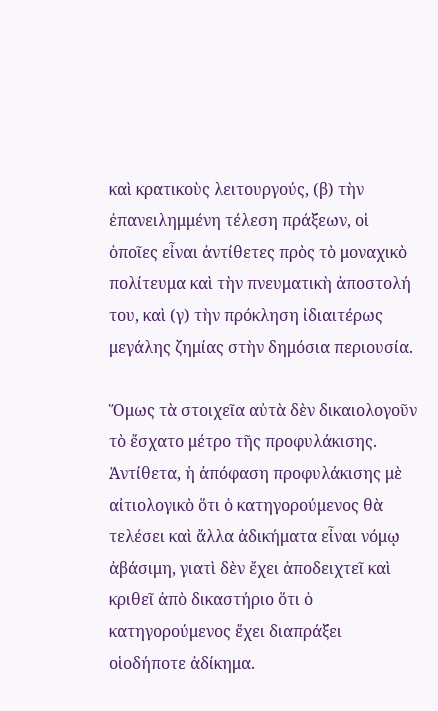καὶ κρατικοὺς λειτουργούς, (β) τὴν ἐπανειλημμένη τέλεση πράξεων, οἱ ὁποῖες εἶναι ἀντίθετες πρὸς τὸ μοναχικὸ πολίτευμα καὶ τὴν πνευματικὴ ἀποστολή του, καὶ (γ) τὴν πρόκληση ἰδιαιτέρως μεγάλης ζημίας στὴν δημόσια περιουσία.

Ὅμως τὰ στοιχεῖα αὐτὰ δὲν δικαιολογοῦν τὸ ἔσχατο μέτρο τῆς προφυλάκισης. Ἀντίθετα, ἡ ἀπόφαση προφυλάκισης μὲ αἰτιολογικὸ ὅτι ὁ κατηγορούμενος θὰ τελέσει καὶ ἄλλα ἀδικήματα εἶναι νόμῳ ἀβάσιμη, γιατὶ δὲν ἔχει ἀποδειχτεῖ καὶ κριθεῖ ἀπὸ δικαστήριο ὅτι ὁ κατηγορούμενος ἔχει διαπράξει οἱοδήποτε ἀδίκημα.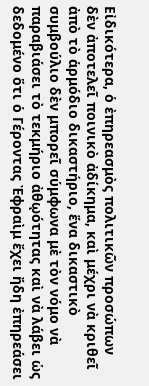Εἰδικότερα, ὁ ἐπηρεασμὸς πολιτικῶν προσώπων δὲν ἀποτελεῖ ποινικὸ ἀδίκημα, καὶ μέχρι νὰ κριθεῖ ἀπὸ τὸ ἁρμόδιο δικαστήριο, ἕνα δικαστικὸ συμβούλιο δὲν μπορεῖ σύμφωνα μὲ τὸν νόμο νὰ παραβιάσει τὸ τεκμήριο ἀθῳότητας καὶ νὰ λάβει ὡς δεδομένο ὅτι ὁ Γέροντας Ἐφραὶμ ἔχει ἤδη ἐπηρεάσει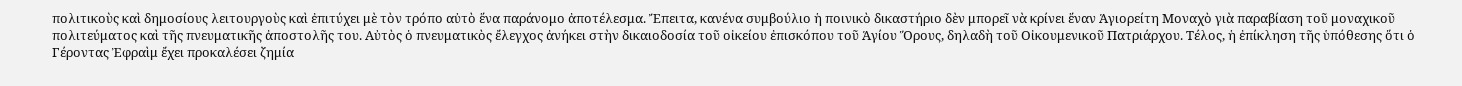πολιτικοὺς καὶ δημοσίους λειτουργοὺς καὶ ἐπιτύχει μὲ τὸν τρόπο αὐτὸ ἕνα παράνομο ἀποτέλεσμα. Ἔπειτα, κανένα συμβούλιο ἡ ποινικὸ δικαστήριο δὲν μπορεῖ νὰ κρίνει ἕναν Ἁγιορείτη Μοναχὸ γιὰ παραβίαση τοῦ μοναχικοῦ πολιτεύματος καὶ τῆς πνευματικῆς ἀποστολῆς του. Αὐτὸς ὁ πνευματικὸς ἔλεγχος ἀνήκει στὴν δικαιοδοσία τοῦ οἰκείου ἐπισκόπου τοῦ Ἁγίου Ὅρους, δηλαδὴ τοῦ Οἰκουμενικοῦ Πατριάρχου. Τέλος, ἡ ἐπίκληση τῆς ὑπόθεσης ὅτι ὁ Γέροντας Ἐφραὶμ ἔχει προκαλέσει ζημία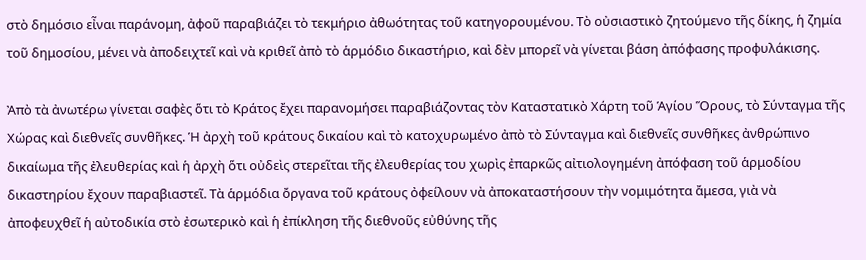στὸ δημόσιο εἶναι παράνομη, ἀφοῦ παραβιάζει τὸ τεκμήριο ἀθωότητας τοῦ κατηγορουμένου. Τὸ οὐσιαστικὸ ζητούμενο τῆς δίκης, ἡ ζημία τοῦ δημοσίου, μένει νὰ ἀποδειχτεῖ καὶ νὰ κριθεῖ ἀπὸ τὸ ἁρμόδιο δικαστήριο, καὶ δὲν μπορεῖ νὰ γίνεται βάση ἀπόφασης προφυλάκισης.

Ἀπὸ τὰ ἀνωτέρω γίνεται σαφὲς ὅτι τὸ Κράτος ἔχει παρανομήσει παραβιάζοντας τὸν Καταστατικὸ Χάρτη τοῦ Ἁγίου Ὅρους, τὸ Σύνταγμα τῆς Χώρας καὶ διεθνεῖς συνθῆκες. Ἡ ἀρχὴ τοῦ κράτους δικαίου καὶ τὸ κατοχυρωμένο ἀπὸ τὸ Σύνταγμα καὶ διεθνεῖς συνθῆκες ἀνθρώπινο δικαίωμα τῆς ἐλευθερίας καὶ ἡ ἀρχὴ ὅτι οὐδεὶς στερεῖται τῆς ἐλευθερίας του χωρὶς ἐπαρκῶς αἰτιολογημένη ἀπόφαση τοῦ ἁρμοδίου δικαστηρίου ἔχουν παραβιαστεῖ. Τὰ ἁρμόδια ὄργανα τοῦ κράτους ὀφείλουν νὰ ἀποκαταστήσουν τὴν νομιμότητα ἄμεσα, γιὰ νὰ ἀποφευχθεῖ ἡ αὐτοδικία στὸ ἐσωτερικὸ καὶ ἡ ἐπίκληση τῆς διεθνοῦς εὐθύνης τῆς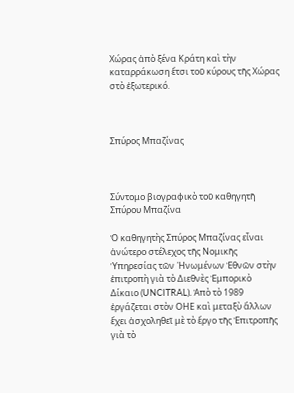Χώρας ἀπὸ ξένα Κράτη καὶ τὴν καταρράκωση ἔτσι τοῦ κύρους τῆς Χώρας στὸ ἐξωτερικό.



Σπύρος Μπαζίνας



Σύντομο βιογραφικὸ τοῦ καθηγητῆ Σπύρου Μπαζίνα

Ὁ καθηγητὴς Σπύρος Μπαζίνας εἶναι ἀνώτερο στέλεχος τῆς Νομικῆς Ὑπηρεσίας τῶν ῾Ηνωμένων Ἐθνῶν στὴν ἐπιτροπὴ γιὰ τὸ Διεθνὲς Ἐμπορικὸ Δίκαιο (UNCITRAL). Ἀπὸ τὸ 1989 ἐργάζεται στὸν ΟΗΕ καὶ μεταξὺ ἄλλων ἔχει ἀσχοληθεῖ μὲ τὸ ἔργο τῆς Ἐπιτροπῆς γιὰ τὸ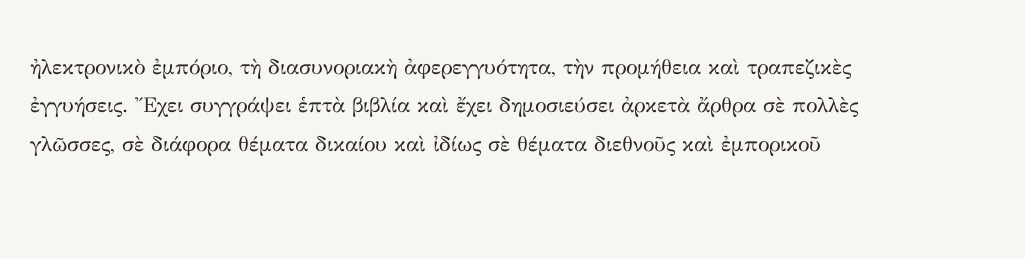ἠλεκτρονικὸ ἐμπόριο, τὴ διασυνοριακὴ ἀφερεγγυότητα, τὴν προμήθεια καὶ τραπεζικὲς ἐγγυήσεις. Ἔχει συγγράψει ἑπτὰ βιβλία καὶ ἔχει δημοσιεύσει ἀρκετὰ ἄρθρα σὲ πολλὲς γλῶσσες, σὲ διάφορα θέματα δικαίου καὶ ἰδίως σὲ θέματα διεθνοῦς καὶ ἐμπορικοῦ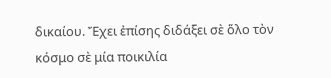δικαίου. Ἔχει ἐπίσης διδάξει σὲ ὅλο τὸν κόσμο σὲ μία ποικιλία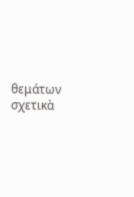θεμάτων σχετικὰ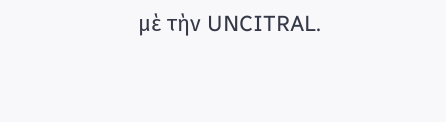μὲ τὴν UNCITRAL.